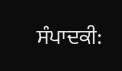ਸੰਪਾਦਕੀ: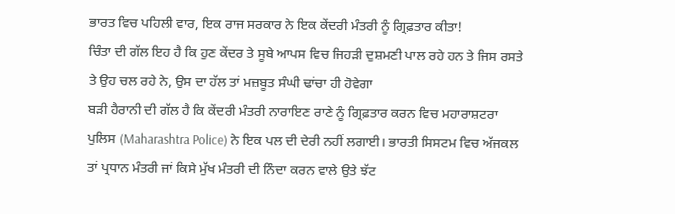ਭਾਰਤ ਵਿਚ ਪਹਿਲੀ ਵਾਰ, ਇਕ ਰਾਜ ਸਰਕਾਰ ਨੇ ਇਕ ਕੇਂਦਰੀ ਮੰਤਰੀ ਨੂੰ ਗ੍ਰਿਫ਼ਤਾਰ ਕੀਤਾ!
ਚਿੰਤਾ ਦੀ ਗੱਲ ਇਹ ਹੈ ਕਿ ਹੁਣ ਕੇਂਦਰ ਤੇ ਸੂਬੇ ਆਪਸ ਵਿਚ ਜਿਹੜੀ ਦੁਸ਼ਮਣੀ ਪਾਲ ਰਹੇ ਹਨ ਤੇ ਜਿਸ ਰਸਤੇ ਤੇ ਉਹ ਚਲ ਰਹੇ ਨੇ, ਉਸ ਦਾ ਹੱਲ ਤਾਂ ਮਜ਼ਬੂਤ ਸੰਘੀ ਢਾਂਚਾ ਹੀ ਹੋਵੇਗਾ
ਬੜੀ ਹੈਰਾਨੀ ਦੀ ਗੱਲ ਹੈ ਕਿ ਕੇਂਦਰੀ ਮੰਤਰੀ ਨਾਰਾਇਣ ਰਾਣੇ ਨੂੰ ਗ੍ਰਿਫ਼ਤਾਰ ਕਰਨ ਵਿਚ ਮਹਾਰਾਸ਼ਟਰਾ ਪੁਲਿਸ (Maharashtra Police) ਨੇ ਇਕ ਪਲ ਦੀ ਦੇਰੀ ਨਹੀਂ ਲਗਾਈ। ਭਾਰਤੀ ਸਿਸਟਮ ਵਿਚ ਅੱਜਕਲ ਤਾਂ ਪ੍ਰਧਾਨ ਮੰਤਰੀ ਜਾਂ ਕਿਸੇ ਮੁੱਖ ਮੰਤਰੀ ਦੀ ਨਿੰਦਾ ਕਰਨ ਵਾਲੇ ਉਤੇ ਝੱਟ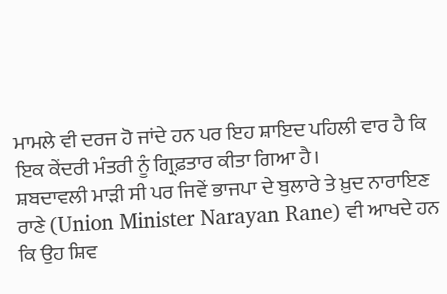ਮਾਮਲੇ ਵੀ ਦਰਜ ਹੋ ਜਾਂਦੇ ਹਨ ਪਰ ਇਹ ਸ਼ਾਇਦ ਪਹਿਲੀ ਵਾਰ ਹੈ ਕਿ ਇਕ ਕੇਂਦਰੀ ਮੰਤਰੀ ਨੂੰ ਗ੍ਰਿਫ਼ਤਾਰ ਕੀਤਾ ਗਿਆ ਹੈ।
ਸ਼ਬਦਾਵਲੀ ਮਾੜੀ ਸੀ ਪਰ ਜਿਵੇਂ ਭਾਜਪਾ ਦੇ ਬੁਲਾਰੇ ਤੇ ਖ਼ੁਦ ਨਾਰਾਇਣ ਰਾਣੇ (Union Minister Narayan Rane) ਵੀ ਆਖਦੇ ਹਨ ਕਿ ਉਹ ਸ਼ਿਵ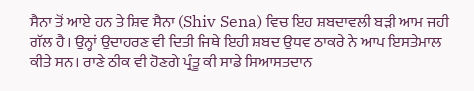ਸੈਨਾ ਤੋਂ ਆਏ ਹਨ ਤੇ ਸ਼ਿਵ ਸੈਨਾ (Shiv Sena) ਵਿਚ ਇਹ ਸ਼ਬਦਾਵਲੀ ਬੜੀ ਆਮ ਜਹੀ ਗੱਲ ਹੈ। ਉਨ੍ਹਾਂ ਉਦਾਹਰਣ ਵੀ ਦਿਤੀ ਜਿਥੇ ਇਹੀ ਸ਼ਬਦ ਉਧਵ ਠਾਕਰੇ ਨੇ ਆਪ ਇਸਤੇਮਾਲ ਕੀਤੇ ਸਨ। ਰਾਣੇ ਠੀਕ ਵੀ ਹੋਣਗੇ ਪ੍ਰੰਤੂ ਕੀ ਸਾਡੇ ਸਿਆਸਤਦਾਨ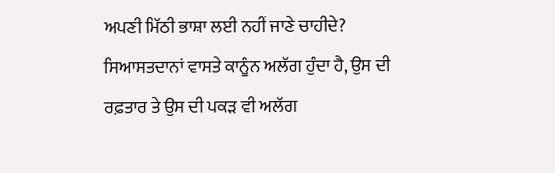ਅਪਣੀ ਮਿੱਠੀ ਭਾਸ਼ਾ ਲਈ ਨਹੀਂ ਜਾਣੇ ਚਾਹੀਦੇ?
ਸਿਆਸਤਦਾਨਾਂ ਵਾਸਤੇ ਕਾਨੂੰਨ ਅਲੱਗ ਹੁੰਦਾ ਹੈ, ਉਸ ਦੀ ਰਫ਼ਤਾਰ ਤੇ ਉਸ ਦੀ ਪਕੜ ਵੀ ਅਲੱਗ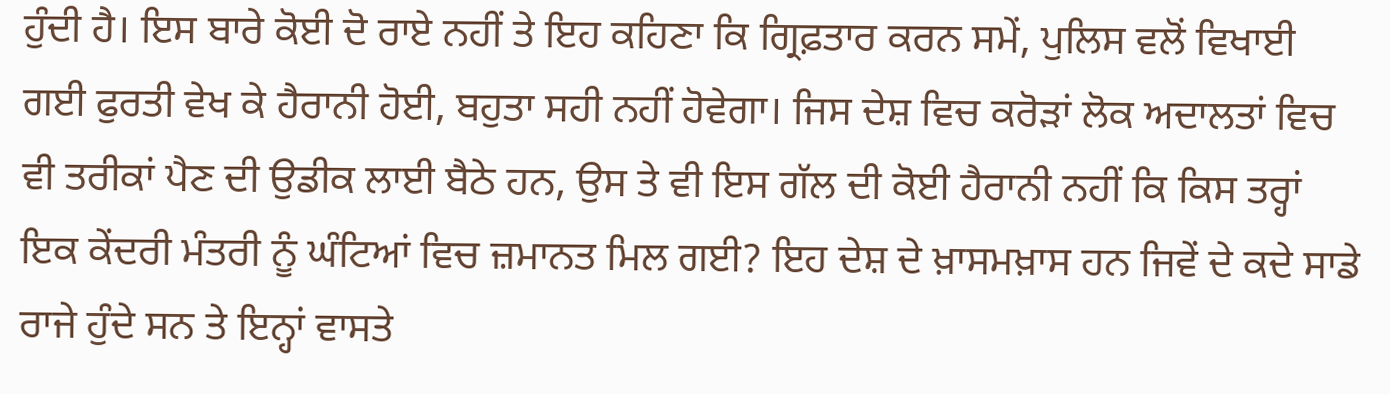ਹੁੰਦੀ ਹੈ। ਇਸ ਬਾਰੇ ਕੋਈ ਦੋ ਰਾਏ ਨਹੀਂ ਤੇ ਇਹ ਕਹਿਣਾ ਕਿ ਗ੍ਰਿਫ਼ਤਾਰ ਕਰਨ ਸਮੇਂ, ਪੁਲਿਸ ਵਲੋਂ ਵਿਖਾਈ ਗਈ ਫੁਰਤੀ ਵੇਖ ਕੇ ਹੈਰਾਨੀ ਹੋਈ, ਬਹੁਤਾ ਸਹੀ ਨਹੀਂ ਹੋਵੇਗਾ। ਜਿਸ ਦੇਸ਼ ਵਿਚ ਕਰੋੜਾਂ ਲੋਕ ਅਦਾਲਤਾਂ ਵਿਚ ਵੀ ਤਰੀਕਾਂ ਪੈਣ ਦੀ ਉਡੀਕ ਲਾਈ ਬੈਠੇ ਹਨ, ਉਸ ਤੇ ਵੀ ਇਸ ਗੱਲ ਦੀ ਕੋਈ ਹੈਰਾਨੀ ਨਹੀਂ ਕਿ ਕਿਸ ਤਰ੍ਹਾਂ ਇਕ ਕੇਂਦਰੀ ਮੰਤਰੀ ਨੂੰ ਘੰਟਿਆਂ ਵਿਚ ਜ਼ਮਾਨਤ ਮਿਲ ਗਈ? ਇਹ ਦੇਸ਼ ਦੇ ਖ਼ਾਸਮਖ਼ਾਸ ਹਨ ਜਿਵੇਂ ਦੇ ਕਦੇ ਸਾਡੇ ਰਾਜੇ ਹੁੰਦੇ ਸਨ ਤੇ ਇਨ੍ਹਾਂ ਵਾਸਤੇ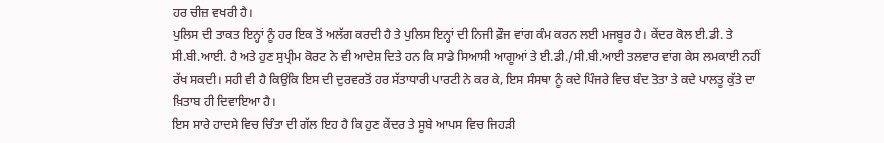ਹਰ ਚੀਜ਼ ਵਖਰੀ ਹੈ।
ਪੁਲਿਸ ਦੀ ਤਾਕਤ ਇਨ੍ਹਾਂ ਨੂੰ ਹਰ ਇਕ ਤੋਂ ਅਲੱਗ ਕਰਦੀ ਹੈ ਤੇ ਪੁਲਿਸ ਇਨ੍ਹਾਂ ਦੀ ਨਿਜੀ ਫ਼ੌਜ ਵਾਂਗ ਕੰਮ ਕਰਨ ਲਈ ਮਜਬੂਰ ਹੈ। ਕੇਂਦਰ ਕੋਲ ਈ.ਡੀ. ਤੇ ਸੀ.ਬੀ.ਆਈ. ਹੈ ਅਤੇ ਹੁਣ ਸੁਪ੍ਰੀਮ ਕੋਰਟ ਨੇ ਵੀ ਆਦੇਸ਼ ਦਿਤੇ ਹਨ ਕਿ ਸਾਡੇ ਸਿਆਸੀ ਆਗੂਆਂ ਤੇ ਈ.ਡੀ./ਸੀ.ਬੀ.ਆਈ ਤਲਵਾਰ ਵਾਂਗ ਕੇਸ ਲਮਕਾਈ ਨਹੀਂ ਰੱਖ ਸਕਦੀ। ਸਹੀ ਵੀ ਹੈ ਕਿਉਂਕਿ ਇਸ ਦੀ ਦੁਰਵਰਤੋਂ ਹਰ ਸੱਤਾਧਾਰੀ ਪਾਰਟੀ ਨੇ ਕਰ ਕੇ, ਇਸ ਸੰਸਥਾ ਨੂੰ ਕਦੇ ਪਿੰਜਰੇ ਵਿਚ ਬੰਦ ਤੋਤਾ ਤੇ ਕਦੇ ਪਾਲਤੂ ਕੁੱਤੇ ਦਾ ਖ਼ਿਤਾਬ ਹੀ ਦਿਵਾਇਆ ਹੈ।
ਇਸ ਸਾਰੇ ਹਾਦਸੇ ਵਿਚ ਚਿੰਤਾ ਦੀ ਗੱਲ ਇਹ ਹੈ ਕਿ ਹੁਣ ਕੇਂਦਰ ਤੇ ਸੂਬੇ ਆਪਸ ਵਿਚ ਜਿਹੜੀ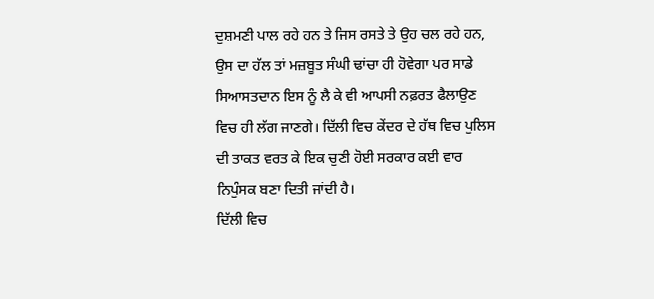ਦੁਸ਼ਮਣੀ ਪਾਲ ਰਹੇ ਹਨ ਤੇ ਜਿਸ ਰਸਤੇ ਤੇ ਉਹ ਚਲ ਰਹੇ ਹਨ, ਉਸ ਦਾ ਹੱਲ ਤਾਂ ਮਜ਼ਬੂਤ ਸੰਘੀ ਢਾਂਚਾ ਹੀ ਹੋਵੇਗਾ ਪਰ ਸਾਡੇ ਸਿਆਸਤਦਾਨ ਇਸ ਨੂੰ ਲੈ ਕੇ ਵੀ ਆਪਸੀ ਨਫ਼ਰਤ ਫੈਲਾਉਣ ਵਿਚ ਹੀ ਲੱਗ ਜਾਣਗੇ। ਦਿੱਲੀ ਵਿਚ ਕੇਂਦਰ ਦੇ ਹੱਥ ਵਿਚ ਪੁਲਿਸ ਦੀ ਤਾਕਤ ਵਰਤ ਕੇ ਇਕ ਚੁਣੀ ਹੋਈ ਸਰਕਾਰ ਕਈ ਵਾਰ ਨਿਪੁੰਸਕ ਬਣਾ ਦਿਤੀ ਜਾਂਦੀ ਹੈ।
ਦਿੱਲੀ ਵਿਚ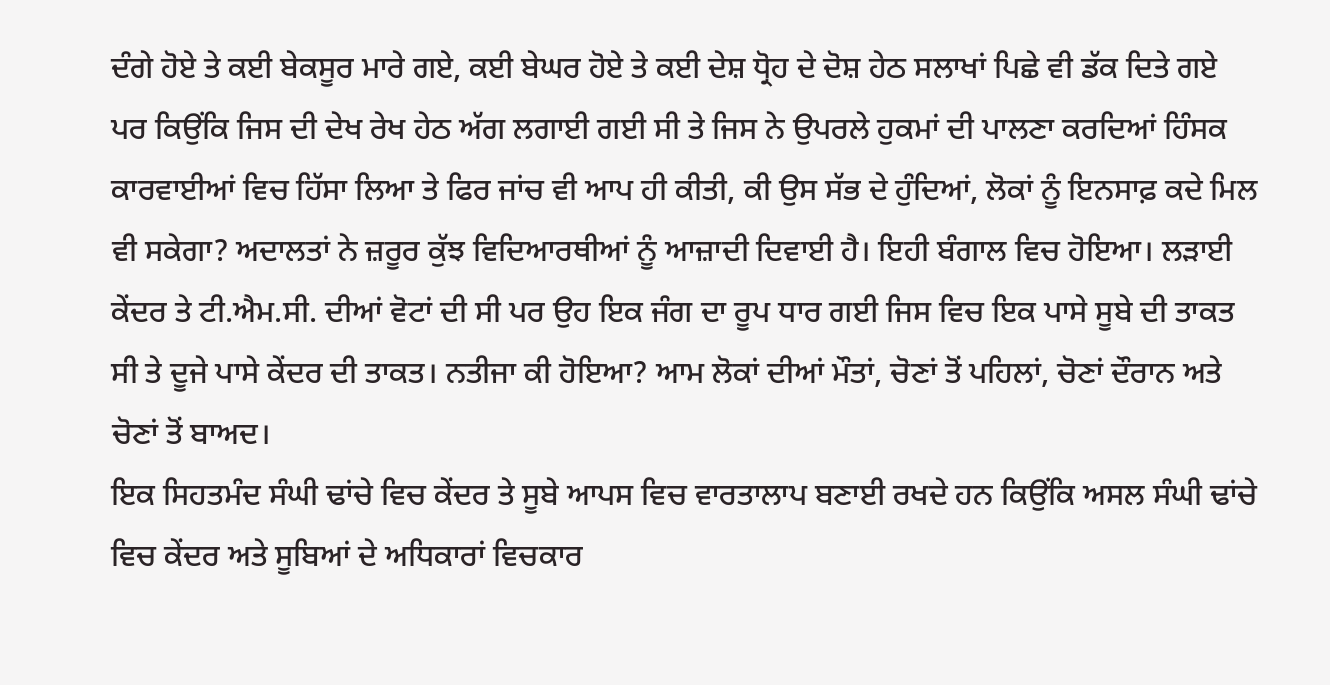ਦੰਗੇ ਹੋਏ ਤੇ ਕਈ ਬੇਕਸੂਰ ਮਾਰੇ ਗਏ, ਕਈ ਬੇਘਰ ਹੋਏ ਤੇ ਕਈ ਦੇਸ਼ ਧ੍ਰੋਹ ਦੇ ਦੋਸ਼ ਹੇਠ ਸਲਾਖਾਂ ਪਿਛੇ ਵੀ ਡੱਕ ਦਿਤੇ ਗਏ ਪਰ ਕਿਉਂਕਿ ਜਿਸ ਦੀ ਦੇਖ ਰੇਖ ਹੇਠ ਅੱਗ ਲਗਾਈ ਗਈ ਸੀ ਤੇ ਜਿਸ ਨੇ ਉਪਰਲੇ ਹੁਕਮਾਂ ਦੀ ਪਾਲਣਾ ਕਰਦਿਆਂ ਹਿੰਸਕ ਕਾਰਵਾਈਆਂ ਵਿਚ ਹਿੱਸਾ ਲਿਆ ਤੇ ਫਿਰ ਜਾਂਚ ਵੀ ਆਪ ਹੀ ਕੀਤੀ, ਕੀ ਉਸ ਸੱਭ ਦੇ ਹੁੰਦਿਆਂ, ਲੋਕਾਂ ਨੂੰ ਇਨਸਾਫ਼ ਕਦੇ ਮਿਲ ਵੀ ਸਕੇਗਾ? ਅਦਾਲਤਾਂ ਨੇ ਜ਼ਰੂਰ ਕੁੱਝ ਵਿਦਿਆਰਥੀਆਂ ਨੂੰ ਆਜ਼ਾਦੀ ਦਿਵਾਈ ਹੈ। ਇਹੀ ਬੰਗਾਲ ਵਿਚ ਹੋਇਆ। ਲੜਾਈ ਕੇਂਦਰ ਤੇ ਟੀ.ਐਮ.ਸੀ. ਦੀਆਂ ਵੋਟਾਂ ਦੀ ਸੀ ਪਰ ਉਹ ਇਕ ਜੰਗ ਦਾ ਰੂਪ ਧਾਰ ਗਈ ਜਿਸ ਵਿਚ ਇਕ ਪਾਸੇ ਸੂਬੇ ਦੀ ਤਾਕਤ ਸੀ ਤੇ ਦੂਜੇ ਪਾਸੇ ਕੇਂਦਰ ਦੀ ਤਾਕਤ। ਨਤੀਜਾ ਕੀ ਹੋਇਆ? ਆਮ ਲੋਕਾਂ ਦੀਆਂ ਮੌਤਾਂ, ਚੋਣਾਂ ਤੋਂ ਪਹਿਲਾਂ, ਚੋਣਾਂ ਦੌਰਾਨ ਅਤੇ ਚੋਣਾਂ ਤੋਂ ਬਾਅਦ।
ਇਕ ਸਿਹਤਮੰਦ ਸੰਘੀ ਢਾਂਚੇ ਵਿਚ ਕੇਂਦਰ ਤੇ ਸੂਬੇ ਆਪਸ ਵਿਚ ਵਾਰਤਾਲਾਪ ਬਣਾਈ ਰਖਦੇ ਹਨ ਕਿਉਂਕਿ ਅਸਲ ਸੰਘੀ ਢਾਂਚੇ ਵਿਚ ਕੇਂਦਰ ਅਤੇ ਸੂਬਿਆਂ ਦੇ ਅਧਿਕਾਰਾਂ ਵਿਚਕਾਰ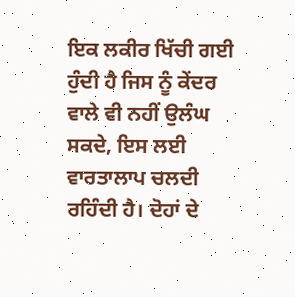ਇਕ ਲਕੀਰ ਖਿੱਚੀ ਗਈ ਹੁੰਦੀ ਹੈ ਜਿਸ ਨੂੰ ਕੇਂਦਰ ਵਾਲੇ ਵੀ ਨਹੀਂ ਉਲੰਘ ਸਕਦੇ, ਇਸ ਲਈ ਵਾਰਤਾਲਾਪ ਚਲਦੀ ਰਹਿੰਦੀ ਹੈ। ਦੋਹਾਂ ਦੇ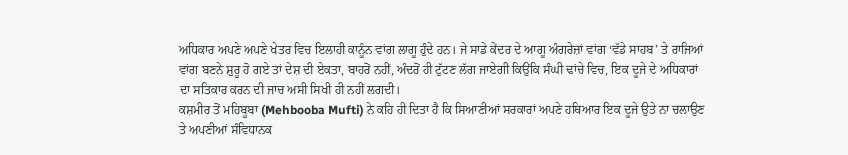ਅਧਿਕਾਰ ਅਪਣੇ ਅਪਣੇ ਖੇਤਰ ਵਿਚ ਇਲਾਹੀ ਕਾਨੂੰਨ ਵਾਂਗ ਲਾਗੂ ਹੁੰਦੇ ਹਨ। ਜੇ ਸਾਡੇ ਕੇਂਦਰ ਦੇ ਆਗੂ ਅੰਗਰੇਜ਼ਾਂ ਵਾਂਗ ‘ਵੱਡੇ ਸਾਹਬ’ ਤੇ ਰਾਜਿਆਂ ਵਾਂਗ ਬਣਨੇ ਸ਼ੁਰੂ ਹੋ ਗਏ ਤਾਂ ਦੇਸ਼ ਦੀ ਏਕਤਾ, ਬਾਹਰੋਂ ਨਹੀਂ, ਅੰਦਰੋਂ ਹੀ ਟੁੱਟਣ ਲੱਗ ਜਾਏਗੀ ਕਿਉਂਕਿ ਸੰਘੀ ਢਾਂਚੇ ਵਿਚ, ਇਕ ਦੂਜੇ ਦੇ ਅਧਿਕਾਰਾਂ ਦਾ ਸਤਿਕਾਰ ਕਰਨ ਦੀ ਜਾਚ ਅਸੀ ਸਿਖੀ ਹੀ ਨਹੀਂ ਲਗਦੀ।
ਕਸ਼ਮੀਰ ਤੋਂ ਮਹਿਬੂਬਾ (Mehbooba Mufti) ਨੇ ਕਹਿ ਹੀ ਦਿਤਾ ਹੈ ਕਿ ਸਿਆਣੀਆਂ ਸਰਕਾਰਾਂ ਅਪਣੇ ਹਥਿਆਰ ਇਕ ਦੂਜੇ ਉਤੇ ਨਾ ਚਲਾਉਣ ਤੇ ਅਪਣੀਆਂ ਸੰਵਿਧਾਨਕ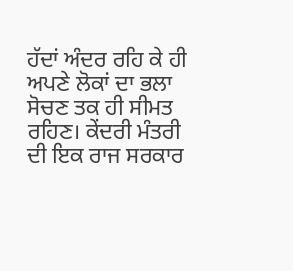ਹੱਦਾਂ ਅੰਦਰ ਰਹਿ ਕੇ ਹੀ ਅਪਣੇ ਲੋਕਾਂ ਦਾ ਭਲਾ ਸੋਚਣ ਤਕ ਹੀ ਸੀਮਤ ਰਹਿਣ। ਕੇਂਦਰੀ ਮੰਤਰੀ ਦੀ ਇਕ ਰਾਜ ਸਰਕਾਰ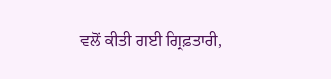ਵਲੋਂ ਕੀਤੀ ਗਈ ਗ੍ਰਿਫ਼ਤਾਰੀ,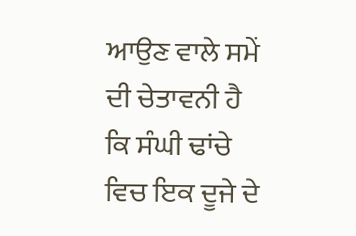ਆਉਣ ਵਾਲੇ ਸਮੇਂ ਦੀ ਚੇਤਾਵਨੀ ਹੈ ਕਿ ਸੰਘੀ ਢਾਂਚੇ ਵਿਚ ਇਕ ਦੂਜੇ ਦੇ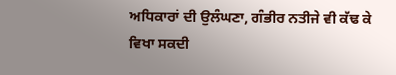ਅਧਿਕਾਰਾਂ ਦੀ ਉਲੰਘਣਾ, ਗੰਭੀਰ ਨਤੀਜੇ ਵੀ ਕੱਢ ਕੇ ਵਿਖਾ ਸਕਦੀ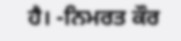ਹੈ। -ਨਿਮਰਤ ਕੌਰ